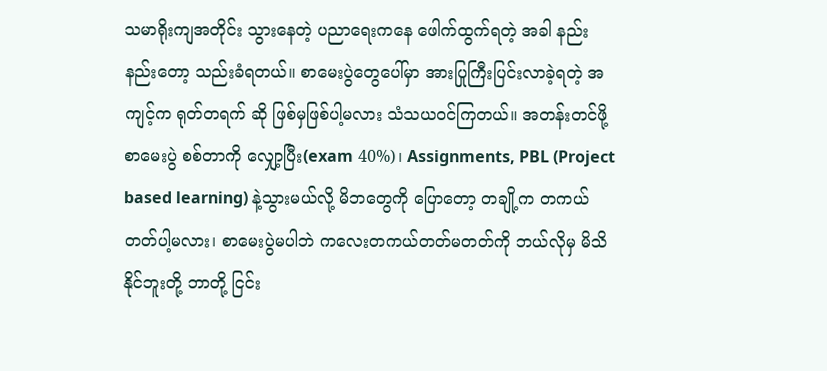သမာရိုးကျအတိုင်း သွားနေတဲ့ ပညာရေးကနေ ဖေါက်ထွက်ရတဲ့ အခါ နည်းနည်းတော့ သည်းခံရတယ်။ စာမေးပွဲတွေပေါ်မှာ အားပြုကြီးပြင်းလာခဲ့ရတဲ့ အကျင့်က ရုတ်တရက် ဆို ဖြစ်မှဖြစ်ပါ့မလား သံသယဝင်ကြတယ်။ အတန်းတင်ဖို့ စာမေးပွဲ စစ်တာကို လျှော့ပြီး(exam 40%)၊ Assignments, PBL (Project based learning) နဲ့သွားမယ်လို့ မိဘတွေကို ပြောတော့ တချို့က တကယ်တတ်ပါ့မလား၊ စာမေးပွဲမပါဘဲ ကလေးတကယ်တတ်မတတ်ကို ဘယ်လိုမှ မိသိနိုင်ဘူးတို့ ဘာတို့ ငြင်း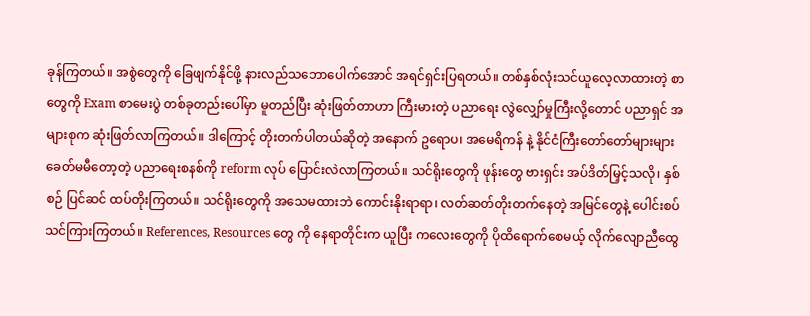ခုန်ကြတယ်။ အစွဲတွေကို ခြေဖျက်နိုင်ဖို့ နားလည်သဘောပေါက်အောင် အရင်ရှင်းပြရတယ်။ တစ်နှစ်လုံးသင်ယူလေ့လာထားတဲ့ စာတွေကို Exam စာမေးပွဲ တစ်ခုတည်းပေါ်မှာ မူတည်ပြီး ဆုံးဖြတ်တာဟာ ကြီးမားတဲ့ ပညာရေး လွဲလျှော်မှုကြီးလို့တောင် ပညာရှင် အများစုက ဆုံးဖြတ်လာကြတယ်။ ဒါကြောင့် တိုးတက်ပါတယ်ဆိုတဲ့ အနောက် ဥရောပ၊ အမေရိကန် နဲ့ နိုင်ငံကြီးတော်တော်များများ ခေတ်မမီတော့တဲ့ ပညာရေးစနစ်ကို reform လုပ် ပြောင်းလဲလာကြတယ်။ သင်ရိုးတွေကို ဖုန်းတွေ ဗားရှင်း အပ်ဒိတ်မြှင့်သလို၊ နှစ်စဉ် ပြင်ဆင် ထပ်တိုးကြတယ်။ သင်ရိုးတွေကို အသေမထားဘဲ ကောင်းနိုးရာရာ၊ လတ်ဆတ်တိုးတက်နေတဲ့ အမြင်တွေနဲ့ ပေါင်းစပ် သင်ကြားကြတယ်။ References, Resources တွေ ကို နေရာတိုင်းက ယူပြီး ကလေးတွေကို ပိုထိရောက်စေမယ့် လိုက်လျောညီထွေ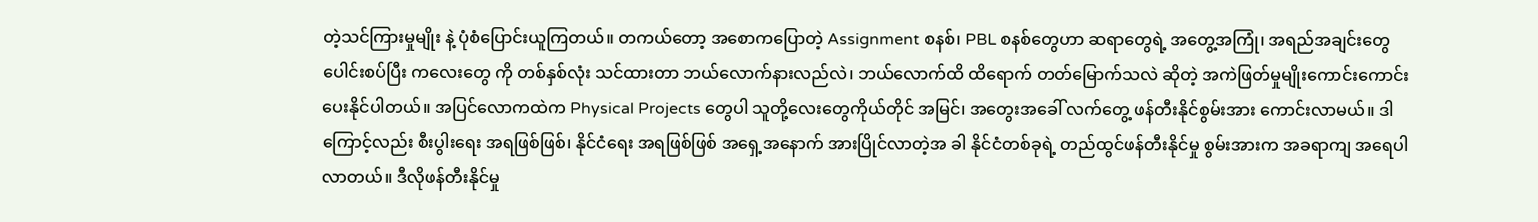တဲ့သင်ကြားမှုမျိုး နဲ့ ပုံစံပြောင်းယူကြတယ်။ တကယ်တော့ အစောကပြောတဲ့ Assignment စနစ်၊ PBL စနစ်တွေဟာ ဆရာတွေရဲ့ အတွေ့အကြုံ၊ အရည်အချင်းတွေ ပေါင်းစပ်ပြီး ကလေးတွေ ကို တစ်နှစ်လုံး သင်ထားတာ ဘယ်လောက်နားလည်လဲ၊ ဘယ်လောက်ထိ ထိရောက် တတ်မြောက်သလဲ ဆိုတဲ့ အကဲဖြတ်မှုမျိုးကောင်းကောင်းပေးနိုင်ပါတယ်။ အပြင်လောကထဲက Physical Projects တွေပါ သူတို့လေးတွေကိုယ်တိုင် အမြင်၊ အတွေးအခေါ် လက်တွေ့ ဖန်တီးနိုင်စွမ်းအား ကောင်းလာမယ်။ ဒါကြောင့်လည်း စီးပွါးရေး အရဖြစ်ဖြစ်၊ နိုင်ငံရေး အရဖြစ်ဖြစ် အရှေ့အနောက် အားပြိုင်လာတဲ့အ ခါ နိုင်ငံတစ်ခုရဲ့ တည်ထွင်ဖန်တီးနိုင်မှု စွမ်းအားက အခရာကျ အရေပါလာတယ်။ ဒီလိုဖန်တီးနိုင်မှု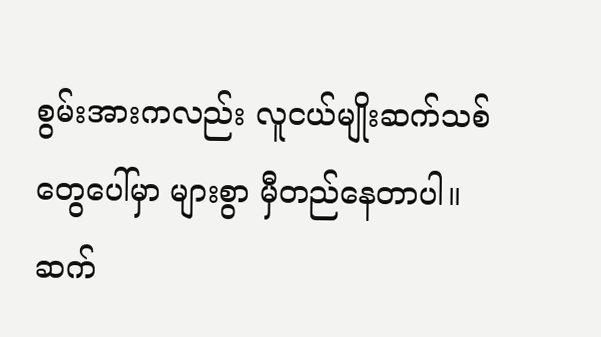စွမ်းအားကလည်း လူငယ်မျိုးဆက်သစ်တွေပေါ်မှာ များစွာ မှီတည်နေတာပါ။ ဆက်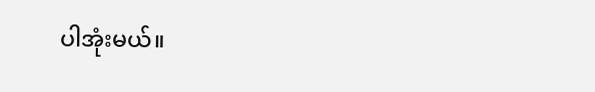ပါအုံးမယ်။